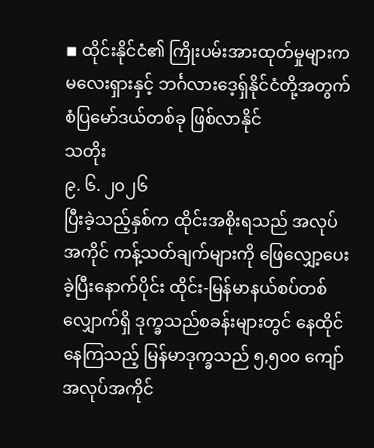◾ ထိုင်းနိုင်ငံ၏ ကြိုးပမ်းအားထုတ်မှုများက မလေးရှားနှင့် ဘင်္ဂလားဒေ့ရှ်နိုင်ငံတို့အတွက် စံပြမော်ဒယ်တစ်ခု ဖြစ်လာနိုင်
သတိုး
၉. ၆. ၂၀၂၆
ပြီးခဲ့သည့်နှစ်က ထိုင်းအစိုးရသည် အလုပ်အကိုင် ကန့်သတ်ချက်များကို ဖြေလျှော့ပေးခဲ့ပြီးနောက်ပိုင်း ထိုင်း-မြန်မာနယ်စပ်တစ်လျှောက်ရှိ ဒုက္ခသည်စခန်းများတွင် နေထိုင်နေကြသည့် မြန်မာဒုက္ခသည် ၅,၅၀၀ ကျော် အလုပ်အကိုင်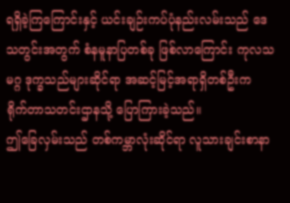ရရှိခဲ့ကြကြောင်းနှင့် ယင်းချဉ်းကပ်ပုံနည်းလမ်းသည် ဒေသတွင်းအတွက် စံနမူနာပြတစ်ခု ဖြစ်လာကြောင်း ကုလသမဂ္ဂ ဒုက္ခသည်များဆိုင်ရာ အဆင့်မြင့်အရာရှိတစ်ဦးက ရိုက်တာသတင်းဌာနသို့ ပြောကြားခဲ့သည်။
ဤခြေလှမ်းသည် တစ်ကမ္ဘာလုံးဆိုင်ရာ လူသားချင်းစာနာ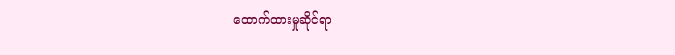ထောက်ထားမှုဆိုင်ရာ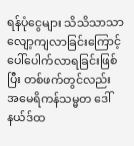ရန်ပုံငွေများ သိသိသာသာ လျော့ကျလာခြင်းကြောင့် ပေါ်ပေါက်လာရခြင်းဖြစ်ပြီး တစ်ဖက်တွင်လည်း အမေရိကန်သမ္မတ ဒေါ်နယ်ဒ်ထ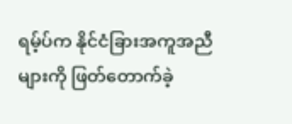ရမ့်ပ်က နိုင်ငံခြားအကူအညီများကို ဖြတ်တောက်ခဲ့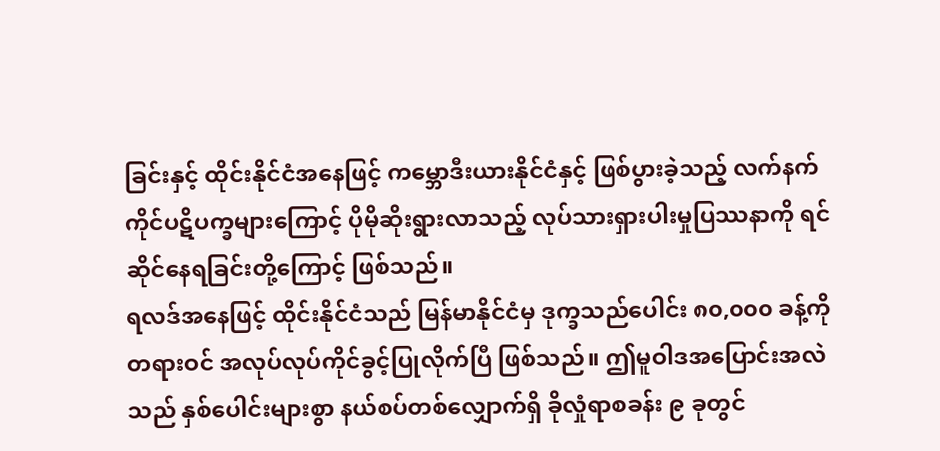ခြင်းနှင့် ထိုင်းနိုင်ငံအနေဖြင့် ကမ္ဘောဒီးယားနိုင်ငံနှင့် ဖြစ်ပွားခဲ့သည့် လက်နက်ကိုင်ပဋိပက္ခများကြောင့် ပိုမိုဆိုးရွားလာသည့် လုပ်သားရှားပါးမှုပြဿနာကို ရင်ဆိုင်နေရခြင်းတို့ကြောင့် ဖြစ်သည်။
ရလဒ်အနေဖြင့် ထိုင်းနိုင်ငံသည် မြန်မာနိုင်ငံမှ ဒုက္ခသည်ပေါင်း ၈၀,၀၀၀ ခန့်ကို တရားဝင် အလုပ်လုပ်ကိုင်ခွင့်ပြုလိုက်ပြီ ဖြစ်သည်။ ဤမူဝါဒအပြောင်းအလဲသည် နှစ်ပေါင်းများစွာ နယ်စပ်တစ်လျှောက်ရှိ ခိုလှုံရာစခန်း ၉ ခုတွင်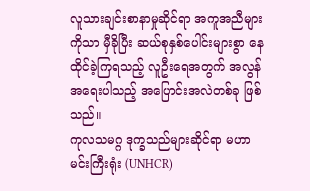လူသားချင်းစာနာမှုဆိုင်ရာ အကူအညီများကိုသာ မှီခိုပြီး ဆယ်စုနှစ်ပေါင်းများစွာ နေထိုင်ခဲ့ကြရသည့် လူဦးရေအတွက် အလွန်အရေးပါသည့် အပြောင်းအလဲတစ်ခု ဖြစ်သည်။
ကုလသမဂ္ဂ ဒုက္ခသည်များဆိုင်ရာ မဟာမင်းကြီးရုံး (UNHCR)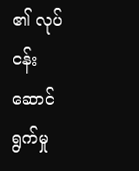၏ လုပ်ငန်းဆောင်ရွက်မှု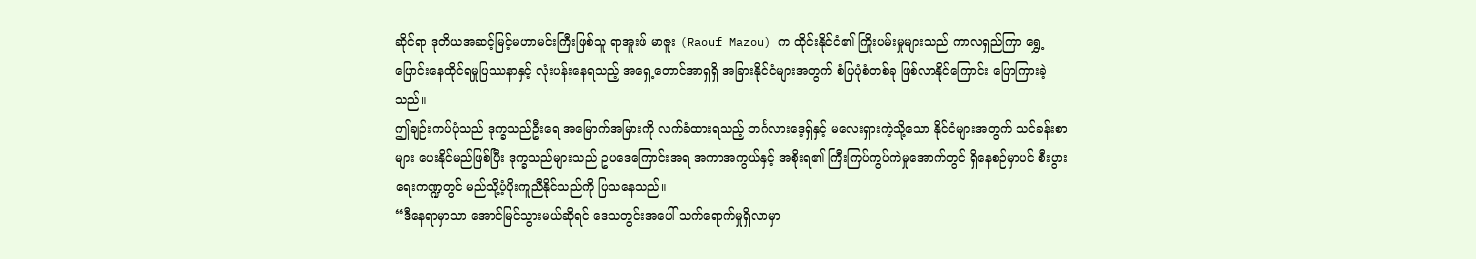ဆိုင်ရာ ဒုတိယအဆင့်မြင့်မဟာမင်းကြီးဖြစ်သူ ရာအူးဖ် မာဇူး (Raouf Mazou) က ထိုင်းနိုင်ငံ၏ ကြိုးပမ်းမှုများသည် ကာလရှည်ကြာ ရွှေ့ပြောင်းနေထိုင်ရမှုပြဿနာနှင့် လုံးပန်းနေရသည့် အရှေ့တောင်အာရှရှိ အခြားနိုင်ငံများအတွက် စံပြပုံစံတစ်ခု ဖြစ်လာနိုင်ကြောင်း ပြောကြားခဲ့သည်။
ဤချဉ်းကပ်ပုံသည် ဒုက္ခသည်ဦးရေ အမြောက်အမြားကို လက်ခံထားရသည့် ဘင်္ဂလားဒေ့ရှ်နှင့် မလေးရှားကဲ့သို့သော နိုင်ငံများအတွက် သင်ခန်းစာများ ပေးနိုင်မည်ဖြစ်ပြီး ဒုက္ခသည်များသည် ဥပဒေကြောင်းအရ အကာအကွယ်နှင့် အစိုးရ၏ ကြီးကြပ်ကွပ်ကဲမှုအောက်တွင် ရှိနေစဉ်မှာပင် စီးပွားရေးကဏ္ဍတွင် မည်သို့ပံ့ပိုးကူညီနိုင်သည်ကို ပြသနေသည်။
“ဒီနေရာမှာသာ အောင်မြင်သွားမယ်ဆိုရင် ဒေသတွင်းအပေါ် သက်ရောက်မှုရှိလာမှာ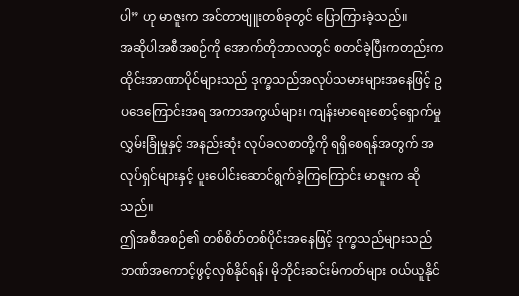ပါ” ဟု မာဇူးက အင်တာဗျူးတစ်ခုတွင် ပြောကြားခဲ့သည်။
အဆိုပါအစီအစဉ်ကို အောက်တိုဘာလတွင် စတင်ခဲ့ပြီးကတည်းက ထိုင်းအာဏာပိုင်များသည် ဒုက္ခသည်အလုပ်သမားများအနေဖြင့် ဥပဒေကြောင်းအရ အကာအကွယ်များ၊ ကျန်းမာရေးစောင့်ရှောက်မှု လွှမ်းခြုံမှုနှင့် အနည်းဆုံး လုပ်ခလစာတို့ကို ရရှိစေရန်အတွက် အလုပ်ရှင်များနှင့် ပူးပေါင်းဆောင်ရွက်ခဲ့ကြကြောင်း မာဇူးက ဆိုသည်။
ဤအစီအစဉ်၏ တစ်စိတ်တစ်ပိုင်းအနေဖြင့် ဒုက္ခသည်များသည် ဘဏ်အကောင့်ဖွင့်လှစ်နိုင်ရန်၊ မိုဘိုင်းဆင်းမ်ကတ်များ ဝယ်ယူနိုင်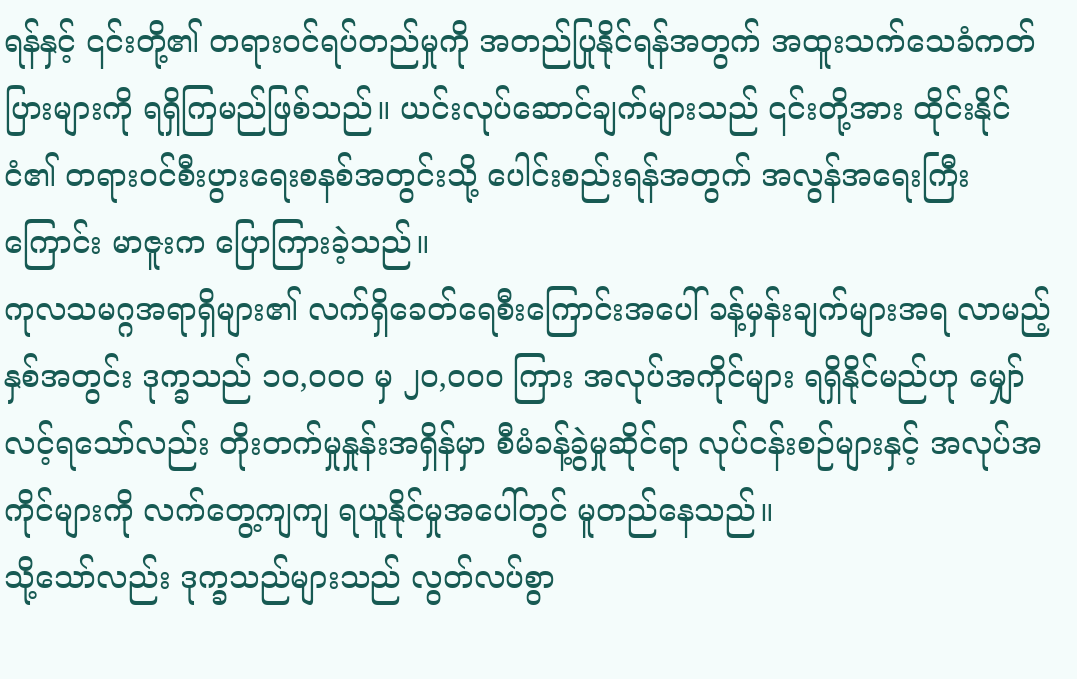ရန်နှင့် ၎င်းတို့၏ တရားဝင်ရပ်တည်မှုကို အတည်ပြုနိုင်ရန်အတွက် အထူးသက်သေခံကတ်ပြားများကို ရရှိကြမည်ဖြစ်သည်။ ယင်းလုပ်ဆောင်ချက်များသည် ၎င်းတို့အား ထိုင်းနိုင်ငံ၏ တရားဝင်စီးပွားရေးစနစ်အတွင်းသို့ ပေါင်းစည်းရန်အတွက် အလွန်အရေးကြီးကြောင်း မာဇူးက ပြောကြားခဲ့သည်။
ကုလသမဂ္ဂအရာရှိများ၏ လက်ရှိခေတ်ရေစီးကြောင်းအပေါ် ခန့်မှန်းချက်များအရ လာမည့်နှစ်အတွင်း ဒုက္ခသည် ၁၀,၀၀၀ မှ ၂၀,၀၀၀ ကြား အလုပ်အကိုင်များ ရရှိနိုင်မည်ဟု မျှော်လင့်ရသော်လည်း တိုးတက်မှုနှုန်းအရှိန်မှာ စီမံခန့်ခွဲမှုဆိုင်ရာ လုပ်ငန်းစဉ်များနှင့် အလုပ်အကိုင်များကို လက်တွေ့ကျကျ ရယူနိုင်မှုအပေါ်တွင် မူတည်နေသည်။
သို့သော်လည်း ဒုက္ခသည်များသည် လွတ်လပ်စွာ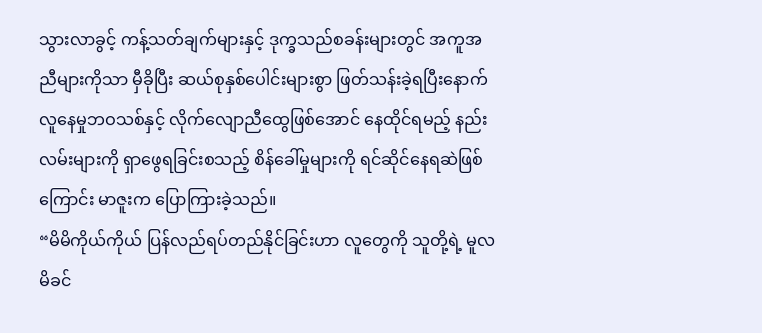သွားလာခွင့် ကန့်သတ်ချက်များနှင့် ဒုက္ခသည်စခန်းများတွင် အကူအညီများကိုသာ မှီခိုပြီး ဆယ်စုနှစ်ပေါင်းများစွာ ဖြတ်သန်းခဲ့ရပြီးနောက် လူနေမှုဘဝသစ်နှင့် လိုက်လျောညီထွေဖြစ်အောင် နေထိုင်ရမည့် နည်းလမ်းများကို ရှာဖွေရခြင်းစသည့် စိန်ခေါ်မှုများကို ရင်ဆိုင်နေရဆဲဖြစ်ကြောင်း မာဇူးက ပြောကြားခဲ့သည်။
“မိမိကိုယ်ကိုယ် ပြန်လည်ရပ်တည်နိုင်ခြင်းဟာ လူတွေကို သူတို့ရဲ့ မူလမိခင်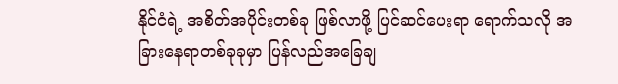နိုင်ငံရဲ့ အစိတ်အပိုင်းတစ်ခု ဖြစ်လာဖို့ ပြင်ဆင်ပေးရာ ရောက်သလို အခြားနေရာတစ်ခုခုမှာ ပြန်လည်အခြေချ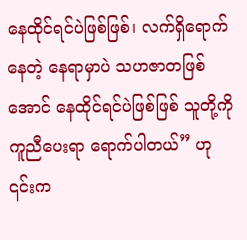နေထိုင်ရင်ပဲဖြစ်ဖြစ်၊ လက်ရှိရောက်နေတဲ့ နေရာမှာပဲ သဟဇာတဖြစ်အောင် နေထိုင်ရင်ပဲဖြစ်ဖြစ် သူတို့ကို ကူညီပေးရာ ရောက်ပါတယ်” ဟု ၎င်းက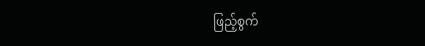ဖြည့်စွက်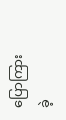ပြောကြားခဲ့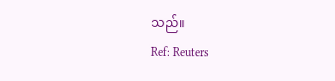သည်။
Ref: Reuters